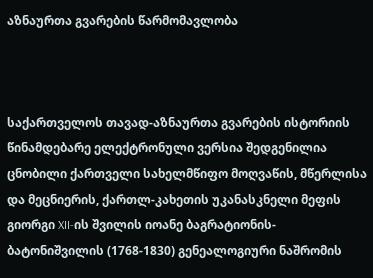აზნაურთა გვარების წარმომავლობა



საქართველოს თავად-აზნაურთა გვარების ისტორიის წინამდებარე ელექტრონული ვერსია შედგენილია ცნობილი ქართველი სახელმწიფო მოღვაწის, მწერლისა და მეცნიერის, ქართლ-კახეთის უკანასკნელი მეფის გიორგი XII-ის შვილის იოანე ბაგრატიონის-ბატონიშვილის (1768-1830) გენეალოგიური ნაშრომის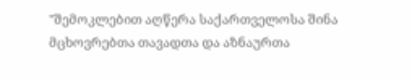"შემოკლებით აღწერა საქართველოსა შინა მცხოვრებთა თავადთა და აზნაურთა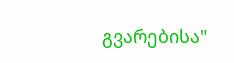გვარებისა"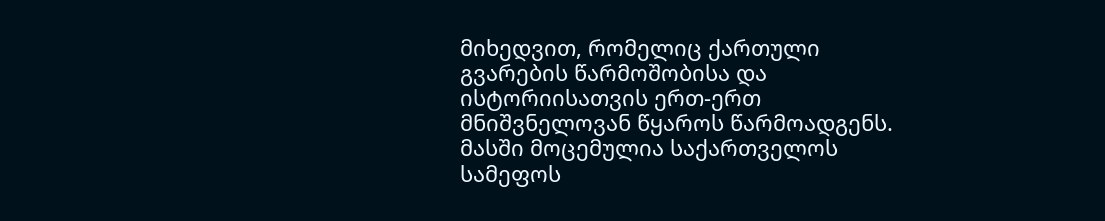მიხედვით, რომელიც ქართული გვარების წარმოშობისა და ისტორიისათვის ერთ-ერთ მნიშვნელოვან წყაროს წარმოადგენს. მასში მოცემულია საქართველოს სამეფოს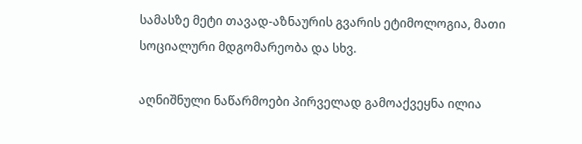სამასზე მეტი თავად-აზნაურის გვარის ეტიმოლოგია, მათი სოციალური მდგომარეობა და სხვ.

აღნიშნული ნაწარმოები პირველად გამოაქვეყნა ილია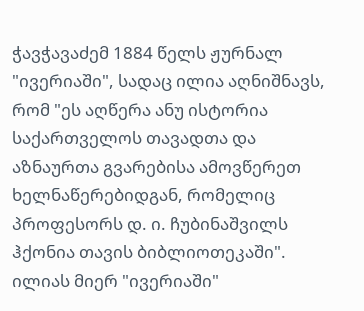ჭავჭავაძემ 1884 წელს ჟურნალ "ივერიაში", სადაც ილია აღნიშნავს, რომ "ეს აღწერა ანუ ისტორია საქართველოს თავადთა და აზნაურთა გვარებისა ამოვწერეთ ხელნაწერებიდგან, რომელიც პროფესორს დ. ი. ჩუბინაშვილს ჰქონია თავის ბიბლიოთეკაში". ილიას მიერ "ივერიაში"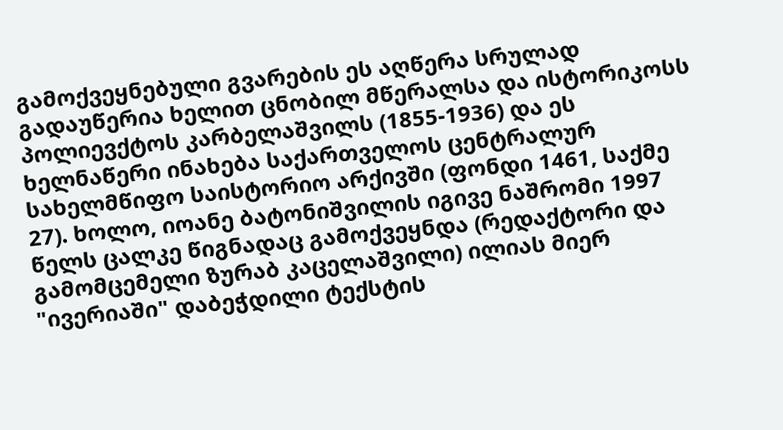გამოქვეყნებული გვარების ეს აღწერა სრულად გადაუწერია ხელით ცნობილ მწერალსა და ისტორიკოსს პოლიევქტოს კარბელაშვილს (1855-1936) და ეს ხელნაწერი ინახება საქართველოს ცენტრალურ სახელმწიფო საისტორიო არქივში (ფონდი 1461, საქმე 27). ხოლო, იოანე ბატონიშვილის იგივე ნაშრომი 1997 წელს ცალკე წიგნადაც გამოქვეყნდა (რედაქტორი და გამომცემელი ზურაბ კაცელაშვილი) ილიას მიერ "ივერიაში" დაბეჭდილი ტექსტის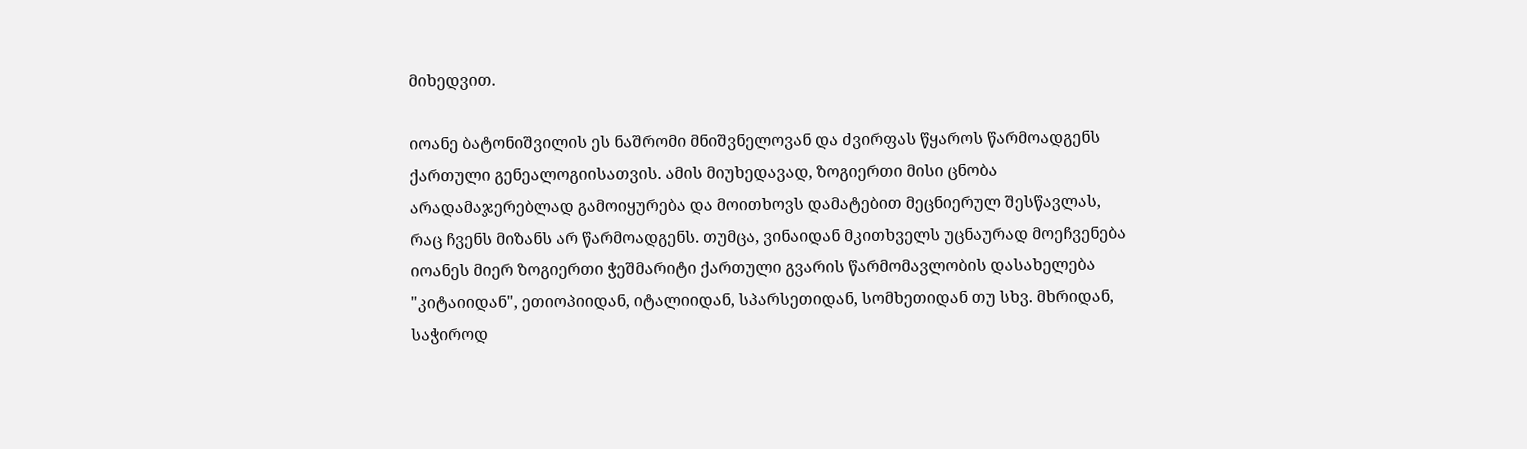მიხედვით.

იოანე ბატონიშვილის ეს ნაშრომი მნიშვნელოვან და ძვირფას წყაროს წარმოადგენს ქართული გენეალოგიისათვის. ამის მიუხედავად, ზოგიერთი მისი ცნობა არადამაჯერებლად გამოიყურება და მოითხოვს დამატებით მეცნიერულ შესწავლას, რაც ჩვენს მიზანს არ წარმოადგენს. თუმცა, ვინაიდან მკითხველს უცნაურად მოეჩვენება იოანეს მიერ ზოგიერთი ჭეშმარიტი ქართული გვარის წარმომავლობის დასახელება "კიტაიიდან", ეთიოპიიდან, იტალიიდან, სპარსეთიდან, სომხეთიდან თუ სხვ. მხრიდან, საჭიროდ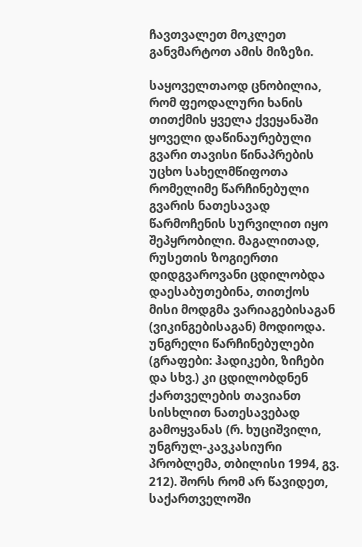ჩავთვალეთ მოკლეთ განვმარტოთ ამის მიზეზი.

საყოველთაოდ ცნობილია, რომ ფეოდალური ხანის თითქმის ყველა ქვეყანაში ყოველი დაწინაურებული გვარი თავისი წინაპრების უცხო სახელმწიფოთა რომელიმე წარჩინებული გვარის ნათესავად წარმოჩენის სურვილით იყო შეპყრობილი. მაგალითად, რუსეთის ზოგიერთი დიდგვაროვანი ცდილობდა დაესაბუთებინა, თითქოს მისი მოდგმა ვარიაგებისაგან (ვიკინგებისაგან) მოდიოდა. უნგრელი წარჩინებულები (გრაფები: ჰადიკები, ზიჩები და სხვ.) კი ცდილობდნენ ქართველების თავიანთ სისხლით ნათესავებად გამოყვანას (რ. ხუციშვილი, უნგრულ-კავკასიური პრობლემა, თბილისი 1994, გვ. 212). შორს რომ არ წავიდეთ, საქართველოში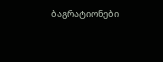ბაგრატიონები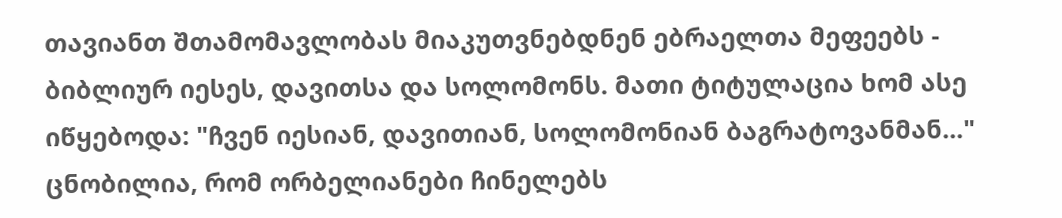თავიანთ შთამომავლობას მიაკუთვნებდნენ ებრაელთა მეფეებს - ბიბლიურ იესეს, დავითსა და სოლომონს. მათი ტიტულაცია ხომ ასე იწყებოდა: "ჩვენ იესიან, დავითიან, სოლომონიან ბაგრატოვანმან..." ცნობილია, რომ ორბელიანები ჩინელებს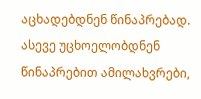აცხადებდნენ წინაპრებად. ასევე უცხოელობდნენ წინაპრებით ამილახვრები,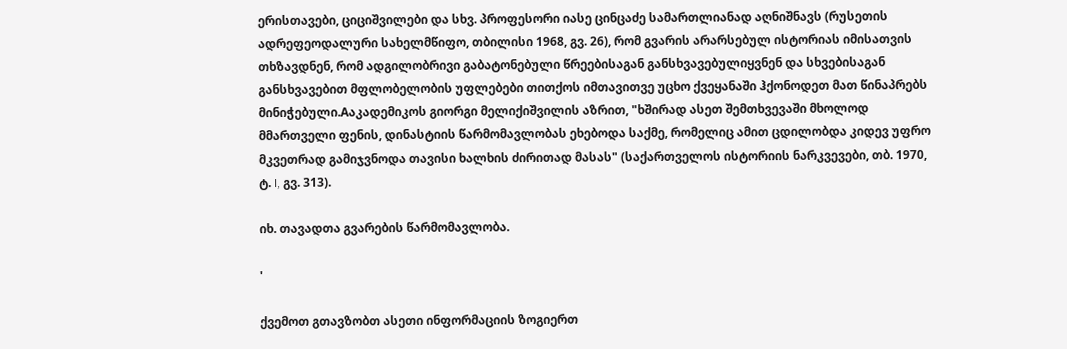ერისთავები, ციციშვილები და სხვ. პროფესორი იასე ცინცაძე სამართლიანად აღნიშნავს (რუსეთის ადრეფეოდალური სახელმწიფო, თბილისი 1968, გვ. 26), რომ გვარის არარსებულ ისტორიას იმისათვის თხზავდნენ, რომ ადგილობრივი გაბატონებული წრეებისაგან განსხვავებულიყვნენ და სხვებისაგან განსხვავებით მფლობელობის უფლებები თითქოს იმთავითვე უცხო ქვეყანაში ჰქონოდეთ მათ წინაპრებს მინიჭებული.Aაკადემიკოს გიორგი მელიქიშვილის აზრით, "ხშირად ასეთ შემთხვევაში მხოლოდ მმართველი ფენის, დინასტიის წარმომავლობას ეხებოდა საქმე, რომელიც ამით ცდილობდა კიდევ უფრო მკვეთრად გამიჯვნოდა თავისი ხალხის ძირითად მასას" (საქართველოს ისტორიის ნარკვევები, თბ. 1970, ტ. I, გვ. 313).

იხ. თავადთა გვარების წარმომავლობა.

'

ქვემოთ გთავზობთ ასეთი ინფორმაციის ზოგიერთ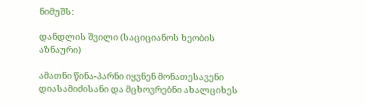ნიმუშს:

დანდლის შვილი (საციციანოს ხეობის აზნაური)

ამათნი წინა-პარნი იყვნენ მონათესავენი დიასამიძისანი და მცხოვრებნი ახალციხეს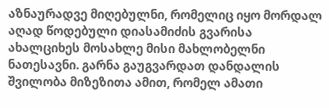აზნაურადვე მიღებულნი, რომელიც იყო მორდალ აღად წოდებული დიასამიძის გვარისა ახალციხეს მოსახლე მისი მახლობელნი ნათესავნი. გარნა გაუგვარდათ დანდალის შვილობა მიზეზითა ამით, რომელ ამათი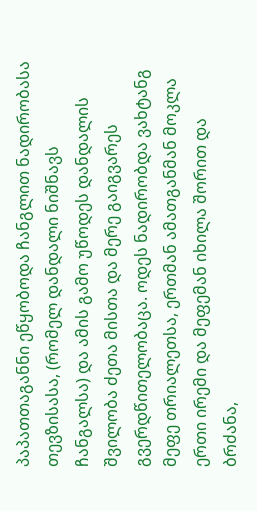პაპათთაგანნი ეწყობოდა ჩანგლით ნადირობასა თევზისასა, (რომელ დანდალი ნიშნავს ჩანგალსა) და ამის გამო უწოდეს დანდალის შვილობა ძეთა მისთა და მერე გაიგვარეს გვერდწითელობაცა. ოდეს ნადირობდა ვახტანგ მეფე თრიალეთსა, ერთმან ამათგანმან მოკლა ერთი ირემი და მეფემან იხილა შორით და ბრძანა,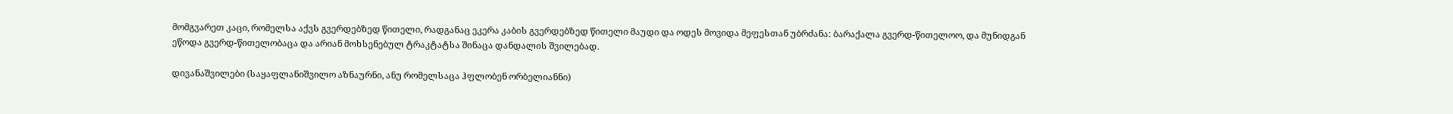მომგვარეთ კაცი, რომელსა აქვს გვერდებზედ წითელი, რადგანაც ეკერა კაბის გვერდებზედ წითელი მაუდი და ოდეს მოვიდა მეფესთან უბრძანა: ბარაქალა გვერდ-წითელოო, და მუნიდგან ეწოდა გვერდ-წითელობაცა და არიან მოხსენებულ ტრაკტატსა შინაცა დანდალის შვილებად.

დივანაშვილები (საყაფლანიშვილო აზნაურნი, ანუ რომელსაცა ჰფლობენ ორბელიანნი)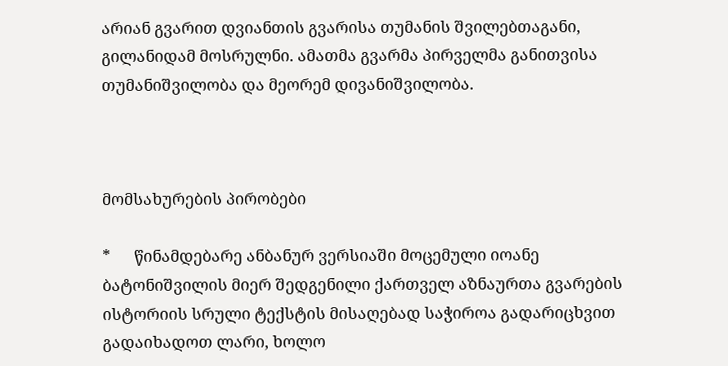არიან გვარით დვიანთის გვარისა თუმანის შვილებთაგანი, გილანიდამ მოსრულნი. ამათმა გვარმა პირველმა განითვისა თუმანიშვილობა და მეორემ დივანიშვილობა.



მომსახურების პირობები

*      წინამდებარე ანბანურ ვერსიაში მოცემული იოანე ბატონიშვილის მიერ შედგენილი ქართველ აზნაურთა გვარების ისტორიის სრული ტექსტის მისაღებად საჭიროა გადარიცხვით გადაიხადოთ ლარი, ხოლო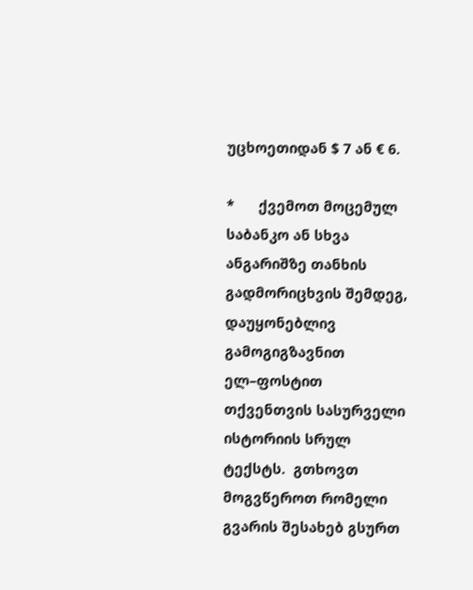უცხოეთიდან $ 7 ან € 6.

*      ქვემოთ მოცემულ საბანკო ან სხვა ანგარიშზე თანხის გადმორიცხვის შემდეგ, დაუყონებლივ გამოგიგზავნით ელ–ფოსტით თქვენთვის სასურველი ისტორიის სრულ ტექსტს.  გთხოვთ მოგვწეროთ რომელი გვარის შესახებ გსურთ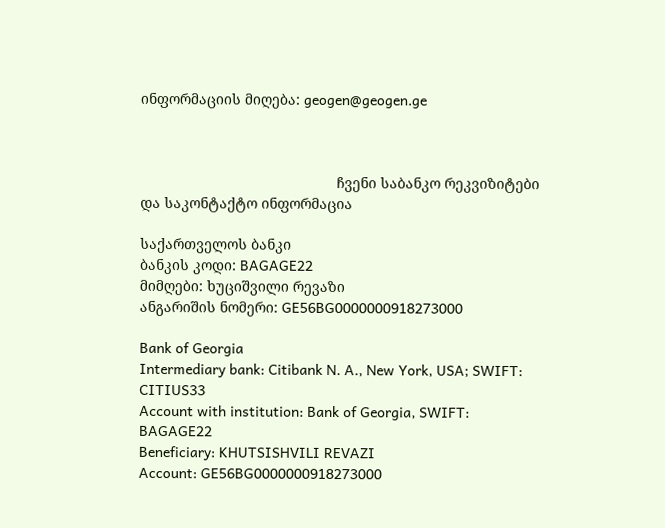ინფორმაციის მიღება: geogen@geogen.ge



                                                 ჩვენი საბანკო რეკვიზიტები და საკონტაქტო ინფორმაცია

საქართველოს ბანკი
ბანკის კოდი: BAGAGE22
მიმღები: ხუციშვილი რევაზი
ანგარიშის ნომერი: GE56BG0000000918273000

Bank of Georgia
Intermediary bank: Citibank N. A., New York, USA; SWIFT: CITIUS33
Account with institution: Bank of Georgia, SWIFT: BAGAGE22
Beneficiary: KHUTSISHVILI REVAZI
Account: GE56BG0000000918273000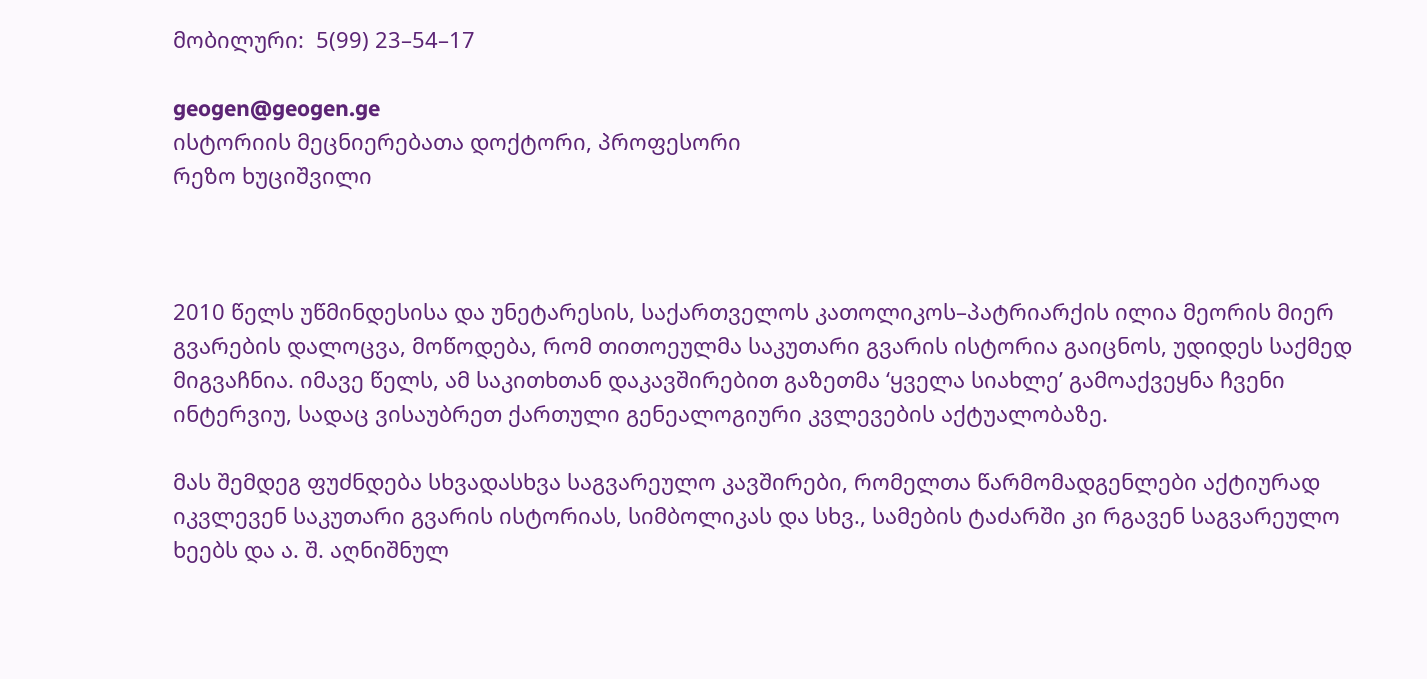მობილური:  5(99) 23–54–17

geogen@geogen.ge
ისტორიის მეცნიერებათა დოქტორი, პროფესორი
რეზო ხუციშვილი



2010 წელს უწმინდესისა და უნეტარესის, საქართველოს კათოლიკოს–პატრიარქის ილია მეორის მიერ გვარების დალოცვა, მოწოდება, რომ თითოეულმა საკუთარი გვარის ისტორია გაიცნოს, უდიდეს საქმედ მიგვაჩნია. იმავე წელს, ამ საკითხთან დაკავშირებით გაზეთმა ‘ყველა სიახლე’ გამოაქვეყნა ჩვენი ინტერვიუ, სადაც ვისაუბრეთ ქართული გენეალოგიური კვლევების აქტუალობაზე.

მას შემდეგ ფუძნდება სხვადასხვა საგვარეულო კავშირები, რომელთა წარმომადგენლები აქტიურად იკვლევენ საკუთარი გვარის ისტორიას, სიმბოლიკას და სხვ., სამების ტაძარში კი რგავენ საგვარეულო ხეებს და ა. შ. აღნიშნულ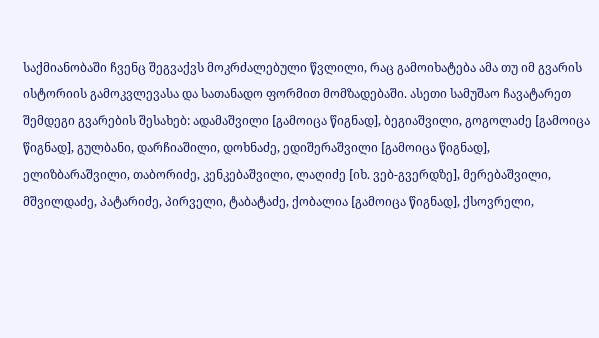საქმიანობაში ჩვენც შეგვაქვს მოკრძალებული წვლილი, რაც გამოიხატება ამა თუ იმ გვარის ისტორიის გამოკვლევასა და სათანადო ფორმით მომზადებაში. ასეთი სამუშაო ჩავატარეთ შემდეგი გვარების შესახებ: ადამაშვილი [გამოიცა წიგნად], ბეგიაშვილი, გოგოლაძე [გამოიცა წიგნად], გულბანი, დარჩიაშილი, დოხნაძე, ედიშერაშვილი [გამოიცა წიგნად], ელიზბარაშვილი, თაბორიძე, კენკებაშვილი, ლაღიძე [იხ. ვებ-გვერდზე], მერებაშვილი, მშვილდაძე, პატარიძე, პირველი, ტაბატაძე, ქობალია [გამოიცა წიგნად], ქსოვრელი,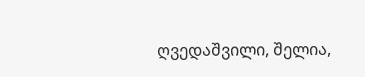ღვედაშვილი, შელია,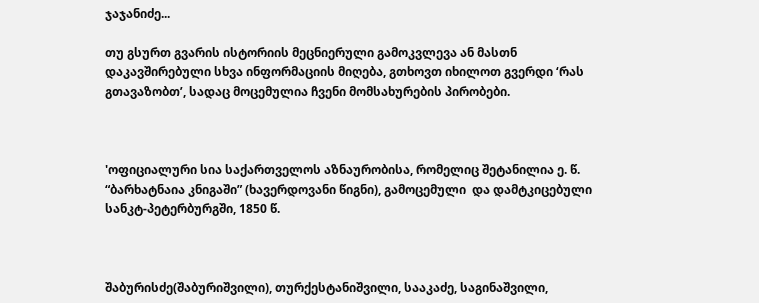ჯაჯანიძე...

თუ გსურთ გვარის ისტორიის მეცნიერული გამოკვლევა ან მასთნ დაკავშირებული სხვა ინფორმაციის მიღება, გთხოვთ იხილოთ გვერდი ‘რას გთავაზობთ’, სადაც მოცემულია ჩვენი მომსახურების პირობები.



'ოფიციალური სია საქართველოს აზნაურობისა, რომელიც შეტანილია ე. წ. “ბარხატნაია კნიგაში” (ხავერდოვანი წიგნი), გამოცემული  და დამტკიცებული სანკტ-პეტერბურგში, 1850 წ.



შაბურისძე(შაბურიშვილი), თურქესტანიშვილი, სააკაძე, საგინაშვილი,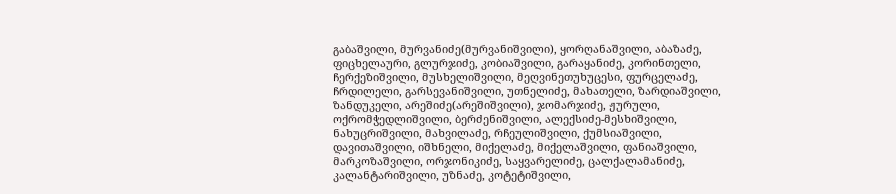გაბაშვილი, მურვანიძე(მურვანიშვილი), ყორღანაშვილი, აბაზაძე, ფიცხელაური, გლურჯიძე, კობიაშვილი, გარაყანიძე, კორინთელი, ჩერქეზიშვილი, მუსხელიშვილი, მეღვინეთუხუცესი, ფურცელაძე, ჩრდილელი, გარსევანიშვილი, უთნელიძე, მახათელი, ზარდიაშვილი, ზანდუკელი, არეშიძე(არეშიშვილი), ჯომარჯიძე, ჟურული, ოქრომჭედლიშვილი, ბერძენიშვილი, ალექსიძე-მესხიშვილი, ნახუცრიშვილი, მახვილაძე, რჩეულიშვილი, ქუმსიაშვილი, დავითაშვილი, იშხნელი, მიქელაძე, მიქელაშვილი, ფანიაშვილი, მარკოზაშვილი, ორჯონიკიძე, საყვარელიძე, ცალქალამანიძე, კალანტარიშვილი, უზნაძე, კოტეტიშვილი,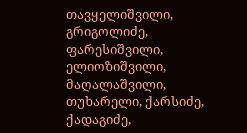თავყელიშვილი, გრიგოლიძე, ფარესიშვილი, ელიოზიშვილი, მაღალაშვილი, თუხარელი, ქარსიძე, ქადაგიძე,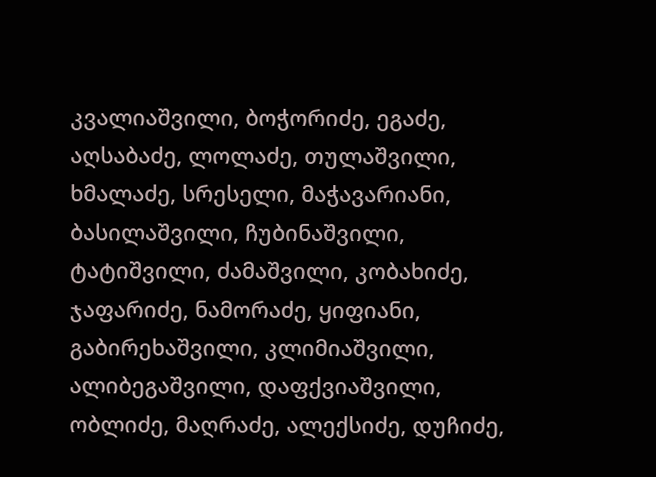კვალიაშვილი, ბოჭორიძე, ეგაძე, აღსაბაძე, ლოლაძე, თულაშვილი, ხმალაძე, სრესელი, მაჭავარიანი, ბასილაშვილი, ჩუბინაშვილი, ტატიშვილი, ძამაშვილი, კობახიძე, ჯაფარიძე, ნამორაძე, ყიფიანი, გაბირეხაშვილი, კლიმიაშვილი, ალიბეგაშვილი, დაფქვიაშვილი, ობლიძე, მაღრაძე, ალექსიძე, დუჩიძე,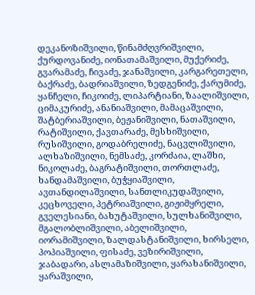დეკანოზიშვილი, წინამძღვრიშვილი, ქურდოვანიძე, იონათამაშვილი, მუქერიძე, გვარამაძე, ჩივაძე, ჯანაშვილი, კარგარეთელი, ბაქრაძე, ბადრიაშვილი, ზედგენიძე, ქარუმიძე, ყანჩელი, ჩიკოიძე, ლიპარტიანი, ზაალიშვილი, ციმაკურიძე, ანანიაშვილი, მამაცაშვილი, შატბერიაშვილი, ბეჟანიშვილი, ნათაშვილი, რატიშვილი, ქავთარაძე, მესხიშვილი, რუსიშვილი, გოდაბრელიძე, ნაცვლიშვილი, ალხაზიშვილი, ნემსაძე, კორძაია, ლაშხი, ნიკოლაძე, ბაგრატიშვილი, თორთლაძე, ხანდამაშვილი, ბუჭყიაშვილი, ავთანდილაშვილი, სანთლიკუდაშვილი, კეცხოველი, პეტრიაშვილი, გიჟიმყრელი, გველესიანი, ბახუტაშვილი, სულხანიშვილი, მგალობლიშვილი, აბელიშვილი, იორამიშვილი, ზალდასტანიშვილი, ხირსელი, პოპიაშვილი, ფისაძე, ვეზირიშვილი, ჯაბადარი, ასლამაზიშვილი, ყარახანიშვილი, ყარაშვილი,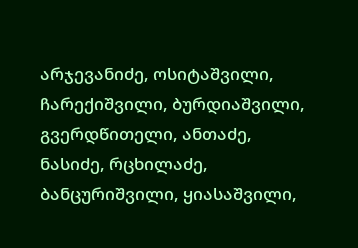არჯევანიძე, ოსიტაშვილი, ჩარექიშვილი, ბურდიაშვილი, გვერდწითელი, ანთაძე, ნასიძე, რცხილაძე, ბანცურიშვილი, ყიასაშვილი,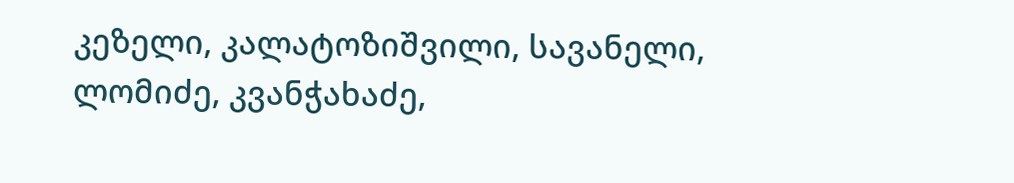კეზელი, კალატოზიშვილი, სავანელი, ლომიძე, კვანჭახაძე,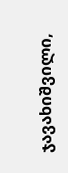ჯავახიშვილი,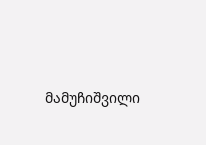მამუჩიშვილი